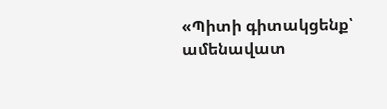«Պիտի գիտակցենք՝ ամենավատ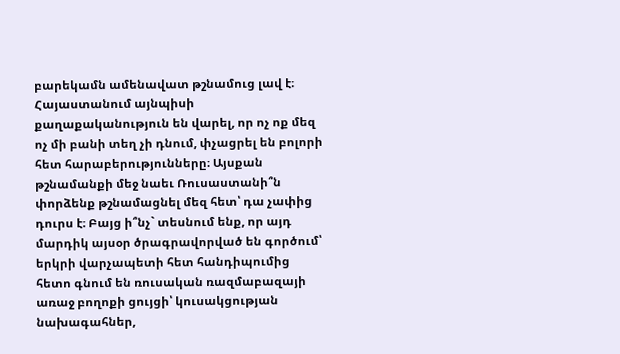բարեկամն ամենավատ թշնամուց լավ է։ Հայաստանում այնպիսի քաղաքականություն են վարել, որ ոչ ոք մեզ ոչ մի բանի տեղ չի դնում, փչացրել են բոլորի հետ հարաբերությունները։ Այսքան թշնամանքի մեջ նաեւ Ռուսաստանի՞ն փորձենք թշնամացնել մեզ հետ՝ դա չափից դուրս է։ Բայց ի՞նչ` տեսնում ենք, որ այդ մարդիկ այսօր ծրագրավորված են գործում՝ երկրի վարչապետի հետ հանդիպումից հետո գնում են ռուսական ռազմաբազայի առաջ բողոքի ցույցի՝ կուսակցության նախագահներ,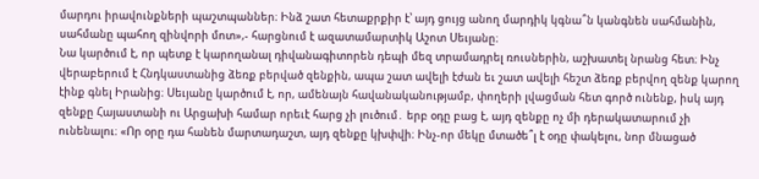մարդու իրավունքների պաշտպաններ։ Ինձ շատ հետաքրքիր է՝ այդ ցույց անող մարդիկ կգնա՞ն կանգնեն սահմանին, սահմանը պահող զինվորի մոտ»,- հարցնում է ազատամարտիկ Աշոտ Սեւյանը։
Նա կարծում է, որ պետք է կարողանալ դիվանագիտորեն դեպի մեզ տրամադրել ռուսներին, աշխատել նրանց հետ։ Ինչ վերաբերում է Հնդկաստանից ձեռք բերված զենքին, ապա շատ ավելի էժան եւ շատ ավելի հեշտ ձեռք բերվող զենք կարող էինք գնել Իրանից։ Սեւյանը կարծում է, որ, ամենայն հավանականությամբ, փողերի լվացման հետ գործ ունենք, իսկ այդ զենքը Հայաստանի ու Արցախի համար որեւէ հարց չի լուծում․ երբ օդը բաց է, այդ զենքը ոչ մի դերակատարում չի ունենալու։ «Որ օրը դա հանեն մարտադաշտ, այդ զենքը կխփվի։ Ինչ-որ մեկը մտածե՞լ է օդը փակելու, նոր մնացած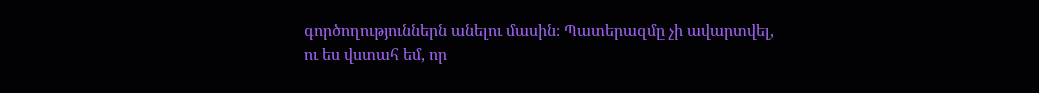գործողություններն անելու մասին։ Պատերազմը չի ավարտվել, ու ես վստահ եմ, որ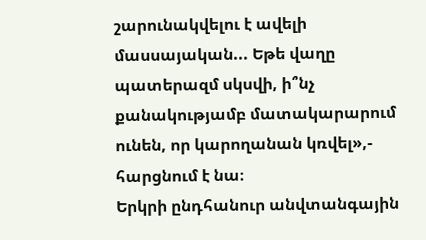շարունակվելու է ավելի մասսայական... Եթե վաղը պատերազմ սկսվի, ի՞նչ քանակությամբ մատակարարում ունեն, որ կարողանան կռվել»,- հարցնում է նա։
Երկրի ընդհանուր անվտանգային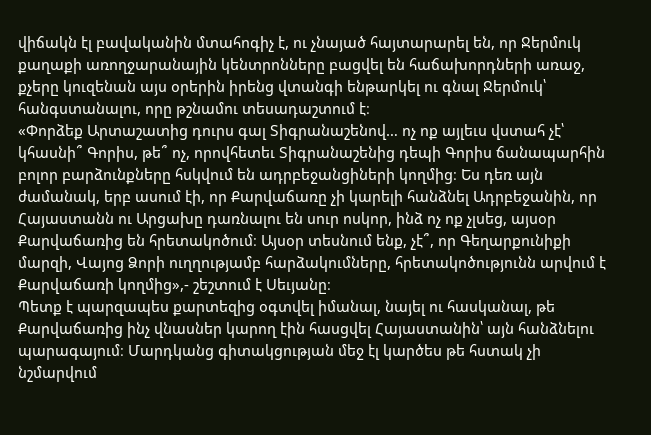վիճակն էլ բավականին մտահոգիչ է, ու չնայած հայտարարել են, որ Ջերմուկ քաղաքի առողջարանային կենտրոնները բացվել են հաճախորդների առաջ, քչերը կուզենան այս օրերին իրենց վտանգի ենթարկել ու գնալ Ջերմուկ՝ հանգստանալու, որը թշնամու տեսադաշտում է։
«Փորձեք Արտաշատից դուրս գալ Տիգրանաշենով… ոչ ոք այլեւս վստահ չէ՝ կհասնի՞ Գորիս, թե՞ ոչ, որովհետեւ Տիգրանաշենից դեպի Գորիս ճանապարհին բոլոր բարձունքները հսկվում են ադրբեջանցիների կողմից։ Ես դեռ այն ժամանակ, երբ ասում էի, որ Քարվաճառը չի կարելի հանձնել Ադրբեջանին, որ Հայաստանն ու Արցախը դառնալու են սուր ոսկոր, ինձ ոչ ոք չլսեց, այսօր Քարվաճառից են հրետակոծում։ Այսօր տեսնում ենք, չէ՞, որ Գեղարքունիքի մարզի, Վայոց Ձորի ուղղությամբ հարձակումները, հրետակոծությունն արվում է Քարվաճառի կողմից»,- շեշտում է Սեւյանը։
Պետք է պարզապես քարտեզից օգտվել իմանալ, նայել ու հասկանալ, թե Քարվաճառից ինչ վնասներ կարող էին հասցվել Հայաստանին՝ այն հանձնելու պարագայում։ Մարդկանց գիտակցության մեջ էլ կարծես թե հստակ չի նշմարվում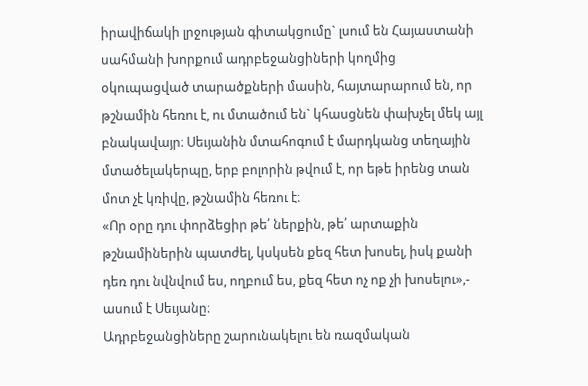իրավիճակի լրջության գիտակցումը` լսում են Հայաստանի սահմանի խորքում ադրբեջանցիների կողմից օկուպացված տարածքների մասին, հայտարարում են, որ թշնամին հեռու է, ու մտածում են` կհասցնեն փախչել մեկ այլ բնակավայր։ Սեւյանին մտահոգում է մարդկանց տեղային մտածելակերպը, երբ բոլորին թվում է, որ եթե իրենց տան մոտ չէ կռիվը, թշնամին հեռու է։
«Որ օրը դու փորձեցիր թե՛ ներքին, թե՛ արտաքին թշնամիներին պատժել, կսկսեն քեզ հետ խոսել, իսկ քանի դեռ դու նվնվում ես, ողբում ես, քեզ հետ ոչ ոք չի խոսելու»,- ասում է Սեւյանը։
Ադրբեջանցիները շարունակելու են ռազմական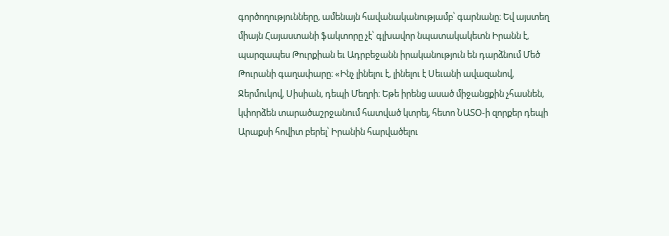գործողությունները, ամենայն հավանականությամբ՝ գարնանը։ Եվ այստեղ միայն Հայաստանի ֆակտորը չէ՝ գլխավոր նպատակակետն Իրանն է, պարզապես Թուրքիան եւ Ադրբեջանն իրականություն են դարձնում Մեծ Թուրանի գաղափարը։ «Ինչ լինելու է, լինելու է Սեւանի ավազանով, Ջերմուկով, Սիսիան, դեպի Մեղրի։ Եթե իրենց ասած միջանցքին չհասնեն, կփորձեն տարածաշրջանում հատված կտրել, հետո ՆԱՏՕ-ի զորքեր դեպի Արաքսի հովիտ բերել՝ Իրանին հարվածելու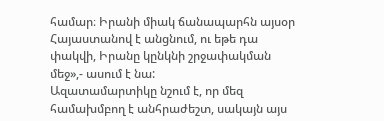համար։ Իրանի միակ ճանապարհն այսօր Հայաստանով է անցնում, ու եթե դա փակվի, Իրանը կընկնի շրջափակման մեջ»,- ասում է նա:
Ազատամարտիկը նշում է, որ մեզ համախմբող է անհրաժեշտ, սակայն այս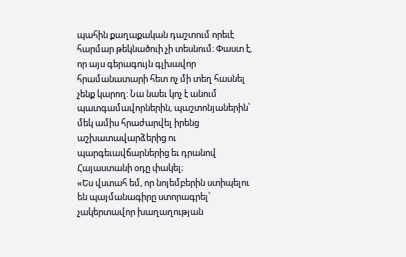պահին քաղաքական դաշտում որեւէ հարմար թեկնածուի չի տեսնում։ Փաստ է, որ այս գերագույն գլխավոր հրամանատարի հետ ոչ մի տեղ հասնել չենք կարող: Նա նաեւ կոչ է անում պատգամավորներին, պաշտոնյաներին՝ մեկ ամիս հրաժարվել իրենց աշխատավարձերից ու պարգեւավճարներից եւ դրանով Հայաստանի օդը փակել։
«Ես վստահ եմ, որ նոյեմբերին ստիպելու են պայմանագիրը ստորագրել՝ չակերտավոր խաղաղության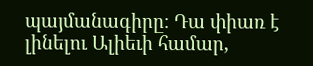պայմանագիրը։ Դա փիառ է լինելու Ալիեւի համար,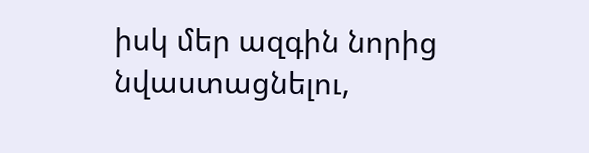իսկ մեր ազգին նորից նվաստացնելու,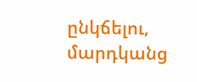ընկճելու, մարդկանց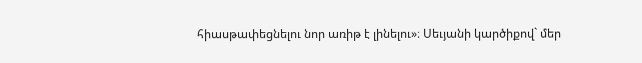հիասթափեցնելու նոր առիթ է լինելու»։ Սեւյանի կարծիքով` մեր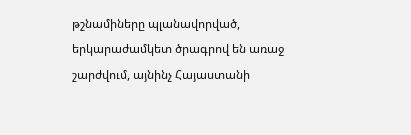թշնամիները պլանավորված, երկարաժամկետ ծրագրով են առաջ շարժվում, այնինչ Հայաստանի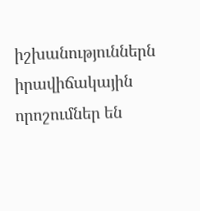իշխանություններն իրավիճակային որոշումներ են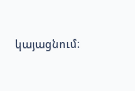կայացնում։